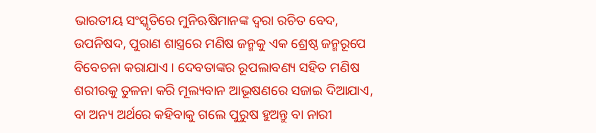ଭାରତୀୟ ସଂସ୍କୃତିରେ ମୁନିଋଷିମାନଙ୍କ ଦ୍ୱରା ରଚିତ ବେଦ, ଉପନିଷଦ, ପୁରାଣ ଶାସ୍ତ୍ରରେ ମଣିଷ ଜନ୍ମକୁ ଏକ ଶ୍ରେଷ୍ଠ ଜନ୍ମରୂପେ ବିବେଚନା କରାଯାଏ । ଦେବତାଙ୍କର ରୂପଲାବଣ୍ୟ ସହିତ ମଣିଷ ଶରୀରକୁ ତୁଳନା କରି ମୂଲ୍ୟବାନ ଆଭୂଷଣରେ ସଜାଇ ଦିଆଯାଏ, ବା ଅନ୍ୟ ଅର୍ଥରେ କହିବାକୁ ଗଲେ ପୁରୁଷ ହୁଅନ୍ତୁ ବା ନାରୀ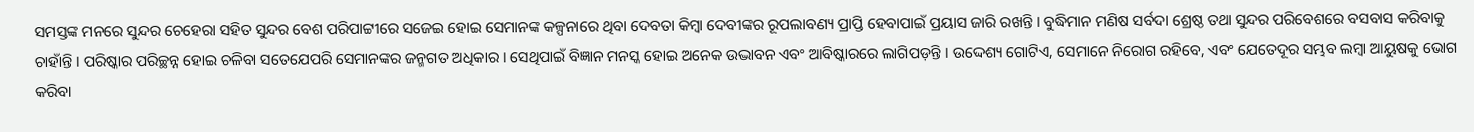ସମସ୍ତଙ୍କ ମନରେ ସୁନ୍ଦର ଚେହେରା ସହିତ ସୁନ୍ଦର ବେଶ ପରିପାଟ୍ଟୀରେ ସଜେଇ ହୋଇ ସେମାନଙ୍କ କଳ୍ପନାରେ ଥିବା ଦେବତା କିମ୍ବା ଦେବୀଙ୍କର ରୂପଲାବଣ୍ୟ ପ୍ରାପ୍ତି ହେବାପାଇଁ ପ୍ରୟାସ ଜାରି ରଖନ୍ତି । ବୁଦ୍ଧିମାନ ମଣିଷ ସର୍ବଦା ଶ୍ରେଷ୍ଠ ତଥା ସୁନ୍ଦର ପରିବେଶରେ ବସବାସ କରିବାକୁ ଚାହାଁନ୍ତି । ପରିଷ୍କାର ପରିଚ୍ଛନ୍ନ ହୋଇ ଚଳିବା ସତେଯେପରି ସେମାନଙ୍କର ଜନ୍ମଗତ ଅଧିକାର । ସେଥିପାଇଁ ବିଜ୍ଞାନ ମନସ୍କ ହୋଇ ଅନେକ ଉଦ୍ଭାବନ ଏବଂ ଆବିଷ୍କାରରେ ଲାଗିପଡ଼ନ୍ତି । ଉଦ୍ଦେଶ୍ୟ ଗୋଟିଏ, ସେମାନେ ନିରୋଗ ରହିବେ, ଏବଂ ଯେତେଦୂର ସମ୍ଭବ ଲମ୍ବା ଆୟୁଷକୁ ଭୋଗ କରିବା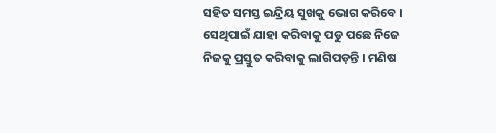ସହିତ ସମସ୍ତ ଇନ୍ଦ୍ରିୟ ସୁଖକୁ ଭୋଗ କରିବେ । ସେଥିପାଇଁ ଯାହା କରିବାକୁ ପଡୁ ପଛେ ନିଜେ ନିଜକୁ ପ୍ରସ୍ତୁତ କରିବାକୁ ଲାଗିପଡ଼ନ୍ତି । ମଣିଷ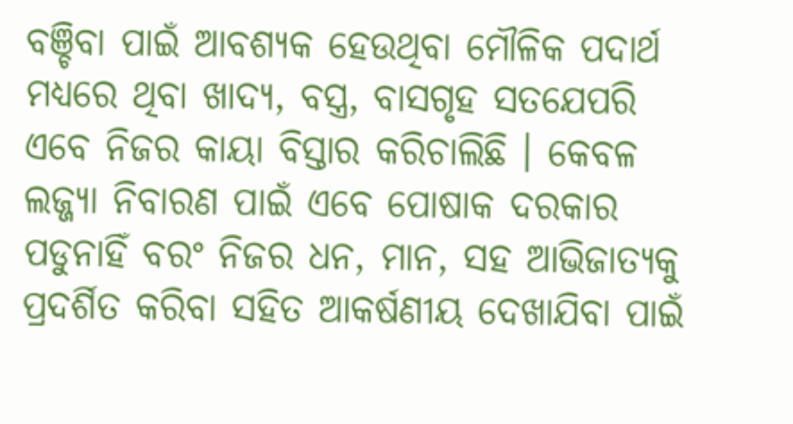ବଞ୍ଚିବା ପାଇଁ ଆବଶ୍ୟକ ହେଉଥିବା ମୌଳିକ ପଦାର୍ଥ ମଧ୍ୟରେ ଥିବା ଖାଦ୍ୟ, ବସ୍ତ୍ର, ବାସଗୃହ ସତଯେପରି ଏବେ ନିଜର କାୟା ବିସ୍ତାର କରିଚାଲିଛି । କେବଳ ଲଜ୍ଜ୍ୟା ନିବାରଣ ପାଇଁ ଏବେ ପୋଷାକ ଦରକାର ପଡୁନାହିଁ ବରଂ ନିଜର ଧନ, ମାନ, ସହ ଆଭିଜାତ୍ୟକୁ ପ୍ରଦର୍ଶିତ କରିବା ସହିତ ଆକର୍ଷଣୀୟ ଦେଖାଯିବା ପାଇଁ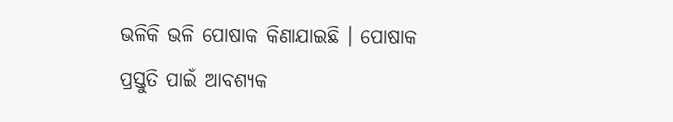ଭଳିକି ଭଳି ପୋଷାକ କିଣାଯାଇଛି । ପୋଷାକ ପ୍ରସ୍ତୁତି ପାଇଁ ଆବଶ୍ୟକ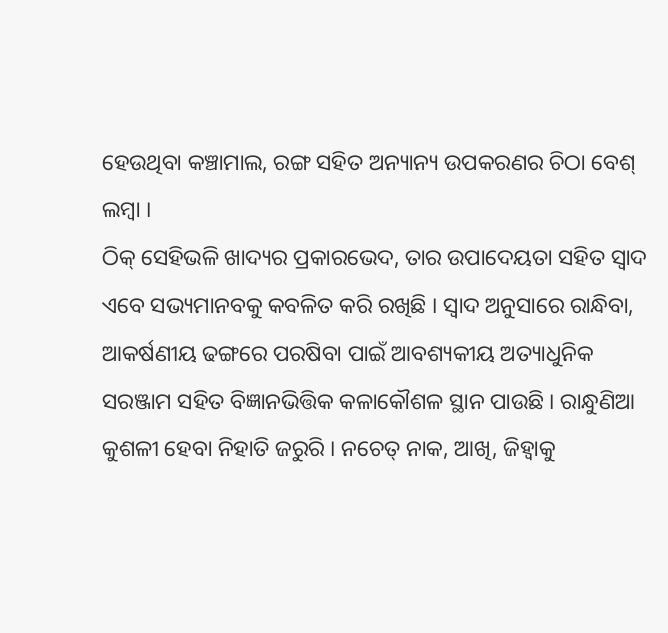ହେଉଥିବା କଞ୍ଚାମାଲ, ରଙ୍ଗ ସହିତ ଅନ୍ୟାନ୍ୟ ଉପକରଣର ଚିଠା ବେଶ୍ ଲମ୍ବା ।
ଠିକ୍ ସେହିଭଳି ଖାଦ୍ୟର ପ୍ରକାରଭେଦ, ତାର ଉପାଦେୟତା ସହିତ ସ୍ୱାଦ ଏବେ ସଭ୍ୟମାନବକୁ କବଳିତ କରି ରଖିଛି । ସ୍ୱାଦ ଅନୁସାରେ ରାନ୍ଧିବା, ଆକର୍ଷଣୀୟ ଢଙ୍ଗରେ ପରଷିବା ପାଇଁ ଆବଶ୍ୟକୀୟ ଅତ୍ୟାଧୁନିକ ସରଞ୍ଜାମ ସହିତ ବିଜ୍ଞାନଭିତ୍ତିକ କଳାକୌଶଳ ସ୍ଥାନ ପାଉଛି । ରାନ୍ଧୁଣିଆ କୁଶଳୀ ହେବା ନିହାତି ଜରୁରି । ନଚେତ୍ ନାକ, ଆଖି, ଜିହ୍ୱାକୁ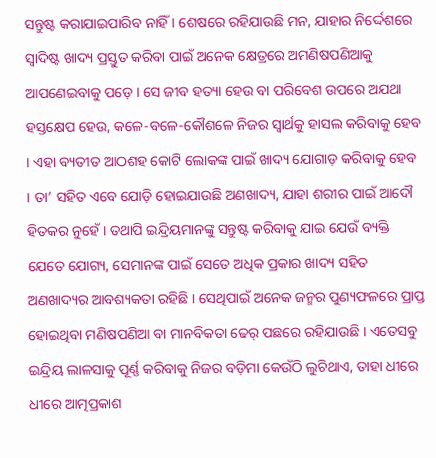ସନ୍ତୁଷ୍ଟ କରାଯାଇପାରିବ ନାହିଁ । ଶେଷରେ ରହିଯାଉଛି ମନ, ଯାହାର ନିର୍ଦ୍ଦେଶରେ ସ୍ୱାଦିଷ୍ଟ ଖାଦ୍ୟ ପ୍ରସ୍ତୁତ କରିବା ପାଇଁ ଅନେକ କ୍ଷେତ୍ରରେ ଅମଣିଷପଣିଆକୁ ଆପଣେଇବାକୁ ପଡ଼େ । ସେ ଜୀବ ହତ୍ୟା ହେଉ ବା ପରିବେଶ ଉପରେ ଅଯଥା ହସ୍ତକ୍ଷେପ ହେଉ, କଳେ-ବଳେ-କୌଶଳେ ନିଜର ସ୍ୱାର୍ଥକୁ ହାସଲ କରିବାକୁ ହେବ । ଏହା ବ୍ୟତୀତ ଆଠଶହ କୋଟି ଲୋକଙ୍କ ପାଇଁ ଖାଦ୍ୟ ଯୋଗାଡ଼ କରିବାକୁ ହେବ । ତା’ ସହିତ ଏବେ ଯୋଡ଼ି ହୋଇଯାଉଛି ଅଣଖାଦ୍ୟ, ଯାହା ଶରୀର ପାଇଁ ଆଦୌ ହିତକର ନୁହେଁ । ତଥାପି ଇନ୍ଦ୍ରିୟମାନଙ୍କୁ ସନ୍ତୁଷ୍ଟ କରିବାକୁ ଯାଇ ଯେଉଁ ବ୍ୟକ୍ତି ଯେତେ ଯୋଗ୍ୟ, ସେମାନଙ୍କ ପାଇଁ ସେତେ ଅଧିକ ପ୍ରକାର ଖାଦ୍ୟ ସହିତ ଅଣଖାଦ୍ୟର ଆବଶ୍ୟକତା ରହିଛି । ସେଥିପାଇଁ ଅନେକ ଜନ୍ମର ପୁଣ୍ୟଫଳରେ ପ୍ରାପ୍ତ ହୋଇଥିବା ମଣିଷପଣିଆ ବା ମାନବିକତା ଢେର୍ ପଛରେ ରହିଯାଉଛି । ଏତେସବୁ ଇନ୍ଦ୍ରିୟ ଲାଳସାକୁ ପୂର୍ଣ୍ଣ କରିବାକୁ ନିଜର ବଡ଼ିମା କେଉଁଠି ଲୁଚିଥାଏ, ତାହା ଧୀରେ ଧୀରେ ଆତ୍ମପ୍ରକାଶ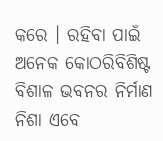କରେ । ରହିବା ପାଇଁ ଅନେକ କୋଠରିବିଶିଷ୍ଟ ବିଶାଳ ଭବନର ନିର୍ମାଣ ନିଶା ଏବେ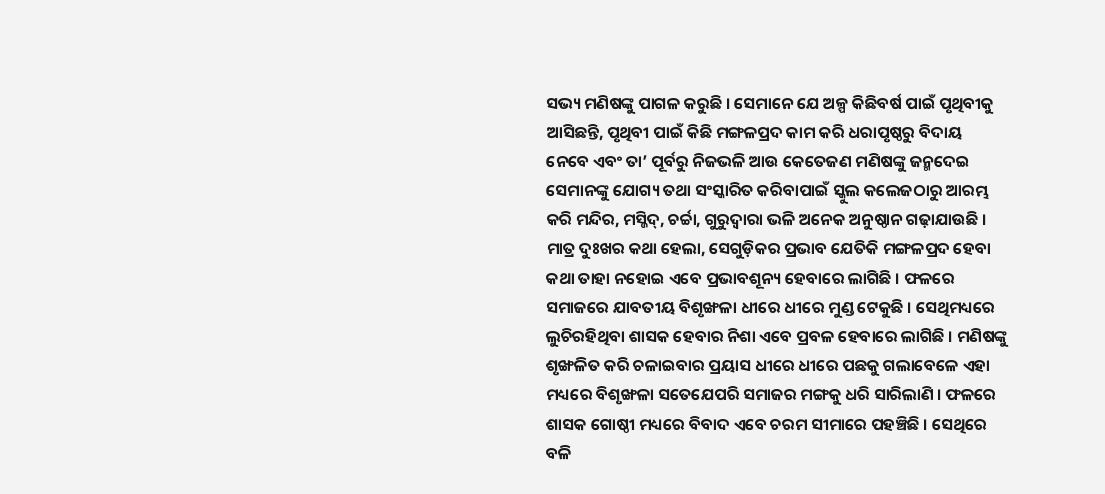ସଭ୍ୟ ମଣିଷଙ୍କୁ ପାଗଳ କରୁଛି । ସେମାନେ ଯେ ଅଳ୍ପ କିଛିବର୍ଷ ପାଇଁ ପୃଥିବୀକୁ ଆସିଛନ୍ତି, ପୃଥିବୀ ପାଇଁ କିଛି ମଙ୍ଗଳପ୍ରଦ କାମ କରି ଧରାପୃଷ୍ଠରୁ ବିଦାୟ ନେବେ ଏବଂ ତା’ ପୂର୍ବରୁ ନିଜଭଳି ଆଉ କେତେଜଣ ମଣିଷଙ୍କୁ ଜନ୍ମଦେଇ ସେମାନଙ୍କୁ ଯୋଗ୍ୟ ତଥା ସଂସ୍କାରିତ କରିବାପାଇଁ ସ୍କୁଲ କଲେଜଠାରୁ ଆରମ୍ଭ କରି ମନ୍ଦିର, ମସ୍ଜିଦ୍, ଚର୍ଚ୍ଚା, ଗୁରୁଦ୍ୱାରା ଭଳି ଅନେକ ଅନୁଷ୍ଠାନ ଗଢ଼ାଯାଉଛି ।
ମାତ୍ର ଦୁଃଖର କଥା ହେଲା, ସେଗୁଡ଼ିକର ପ୍ରଭାବ ଯେତିକି ମଙ୍ଗଳପ୍ରଦ ହେବା କଥା ତାହା ନହୋଇ ଏବେ ପ୍ରଭାବଶୂନ୍ୟ ହେବାରେ ଲାଗିଛି । ଫଳରେ ସମାଜରେ ଯାବତୀୟ ବିଶୃଙ୍ଖଳା ଧୀରେ ଧୀରେ ମୁଣ୍ଡ ଟେକୁଛି । ସେଥିମଧ୍ୟରେ ଲୁଚିରହିଥିବା ଶାସକ ହେବାର ନିଶା ଏବେ ପ୍ରବଳ ହେବାରେ ଲାଗିଛି । ମଣିଷଙ୍କୁ ଶୃଙ୍ଖଳିତ କରି ଚଳାଇବାର ପ୍ରୟାସ ଧୀରେ ଧୀରେ ପଛକୁ ଗଲାବେଳେ ଏହା ମଧ୍ୟରେ ବିଶୃଙ୍ଖଳା ସତେଯେପରି ସମାଜର ମଙ୍ଗକୁ ଧରି ସାରିଲାଣି । ଫଳରେ ଶାସକ ଗୋଷ୍ଠୀ ମଧ୍ୟରେ ବିବାଦ ଏବେ ଚରମ ସୀମାରେ ପହଞ୍ଚିଛି । ସେଥିରେ ବଳି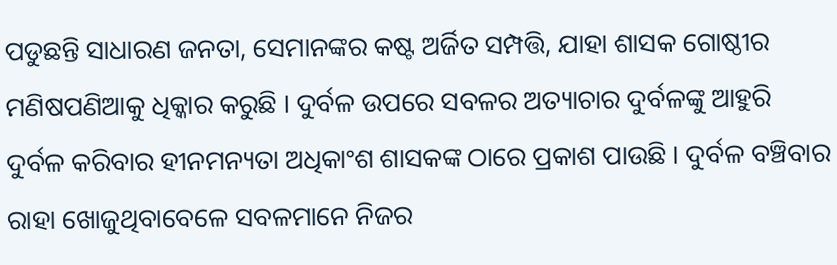ପଡୁଛନ୍ତି ସାଧାରଣ ଜନତା, ସେମାନଙ୍କର କଷ୍ଟ ଅର୍ଜିତ ସମ୍ପତ୍ତି, ଯାହା ଶାସକ ଗୋଷ୍ଠୀର ମଣିଷପଣିଆକୁ ଧିକ୍କାର କରୁଛି । ଦୁର୍ବଳ ଉପରେ ସବଳର ଅତ୍ୟାଚାର ଦୁର୍ବଳଙ୍କୁ ଆହୁରି ଦୁର୍ବଳ କରିବାର ହୀନମନ୍ୟତା ଅଧିକାଂଶ ଶାସକଙ୍କ ଠାରେ ପ୍ରକାଶ ପାଉଛି । ଦୁର୍ବଳ ବଞ୍ଚିବାର ରାହା ଖୋଜୁଥିବାବେଳେ ସବଳମାନେ ନିଜର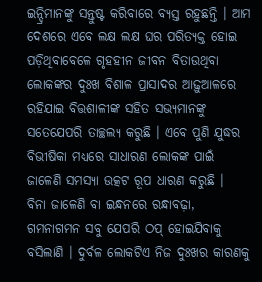ଇନ୍ଦ୍ରିମାନଙ୍କୁ ସନ୍ତୁଷ୍ଟ କରିବାରେ ବ୍ୟସ୍ତ ରହୁଛନ୍ତି । ଆମ ଦେଶରେ ଏବେ ଲକ୍ଷ ଲକ୍ଷ ଘର ପରିତ୍ୟକ୍ତ ହୋଇ ପଡ଼ିଥିବାବେଳେ ଗୃହହୀନ ଜୀବନ ବିତାଉଥିବା ଲୋକଙ୍କର ଦୁଃଖ ବିଶାଳ ପ୍ରାସାଦର ଆଢ଼ୁଆଳରେ ରହିଯାଇ ବିତ୍ତଶାଳୀଙ୍କ ସହିତ ସଭ୍ୟମାନଙ୍କୁ ସତେଯେପରି ତାଚ୍ଛଲ୍ୟ କରୁଛି । ଏବେ ପୁଣି ଯୁଦ୍ଧର ବିଭୀଷିକା ମଧ୍ୟରେ ସାଧାରଣ ଲୋକଙ୍କ ପାଇଁ ଜାଳେଣି ସମସ୍ୟା ଉତ୍କଟ ରୂପ ଧାରଣ କରୁଛି ।
ବିନା ଜାଳେଣି ବା ଇନ୍ଧନରେ ରନ୍ଧାବଢ଼ା, ଗମନାଗମନ ସବୁ ଯେପରି ଠପ୍ ହୋଇଯିବାକୁ ବସିଲାଣି । ଦୁର୍ବଳ ଲୋକଟିଏ ନିଜ ଦୁଃଖର କାରଣକୁ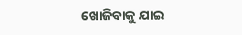ଖୋଜିବାକୁ ଯାଇ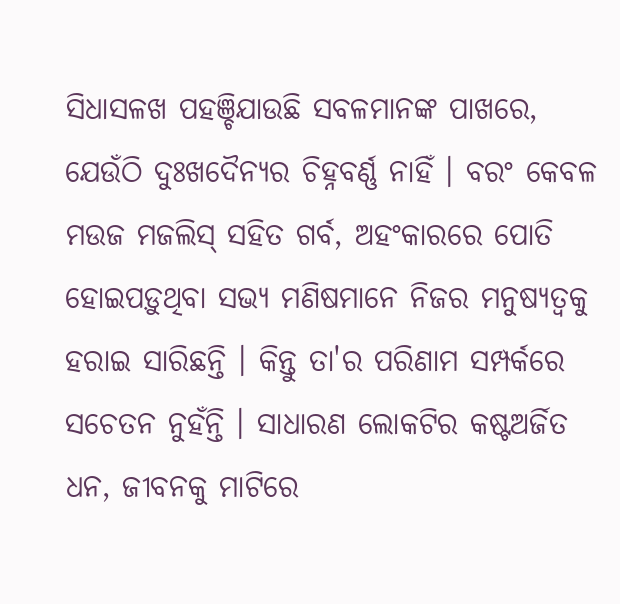ସିଧାସଳଖ ପହଞ୍ଚିଯାଉଛି ସବଳମାନଙ୍କ ପାଖରେ, ଯେଉଁଠି ଦୁଃଖଦୈନ୍ୟର ଚିହ୍ନବର୍ଣ୍ଣ ନାହିଁ । ବରଂ କେବଳ ମଉଜ ମଜଲିସ୍ ସହିତ ଗର୍ବ, ଅହଂକାରରେ ପୋତି ହୋଇପଡ଼ୁଥିବା ସଭ୍ୟ ମଣିଷମାନେ ନିଜର ମନୁଷ୍ୟତ୍ୱକୁ ହରାଇ ସାରିଛନ୍ତି । କିନ୍ତୁ ତା'ର ପରିଣାମ ସମ୍ପର୍କରେ ସଚେତନ ନୁହଁନ୍ତି । ସାଧାରଣ ଲୋକଟିର କଷ୍ଟଅର୍ଜିତ ଧନ, ଜୀବନକୁ ମାଟିରେ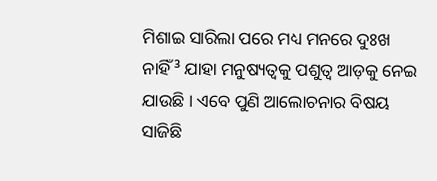ମିଶାଇ ସାରିଲା ପରେ ମଧ୍ୟ ମନରେ ଦୁଃଖ ନାହିଁ³ ଯାହା ମନୁଷ୍ୟତ୍ୱକୁ ପଶୁତ୍ୱ ଆଡ଼କୁ ନେଇ ଯାଉଛି । ଏବେ ପୁଣି ଆଲୋଚନାର ବିଷୟ ସାଜିଛି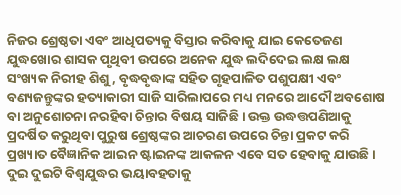ନିଜର ଶ୍ରେଷ୍ଠତା ଏବଂ ଆଧିପତ୍ୟକୁ ବିସ୍ତାର କରିବାକୁ ଯାଇ କେତେଜଣ ଯୁଦ୍ଧଖୋର ଶାସକ ପୃଥିବୀ ଉପରେ ଅନେକ ଯୁଦ୍ଧ ଲଦିଦେଇ ଲକ୍ଷ ଲକ୍ଷ ସଂଖ୍ୟକ ନିରୀହ ଶିଶୁ, ବୃଦ୍ଧବୃଦ୍ଧାଙ୍କ ସହିତ ଗୃହପାଳିତ ପଶୁପକ୍ଷୀ ଏବଂ ବଣ୍ୟଜନ୍ତୁଙ୍କର ହତ୍ୟାକାରୀ ସାଜି ସାରିଲାପରେ ମଧ୍ୟ ମନରେ ଆଦୌ ଅବଶୋଷ ବା ଅନୁଶୋଚନା ନରହିବା ଚିନ୍ତାର ବିଷୟ ସାଜିଛି । ଉକ୍ତ ଉଦ୍ଧତ୍ତପଣିଆକୁ ପ୍ରଦର୍ଷିତ କରୁଥିବା ପୁରୁଷ ଶ୍ରେଷ୍ଠଙ୍କର ଆଚରଣ ଉପରେ ଚିନ୍ତା ପ୍ରକଟ କରି ପ୍ରଖ୍ୟାତ ବୈଜ୍ଞାନିକ ଆଇନ ଷ୍ଟାଇନଙ୍କ ଆକଳନ ଏବେ ସତ ହେବାକୁ ଯାଉଛି । ଦୁଇ ଦୁଇଟି ବିଶ୍ୱଯୁଦ୍ଧର ଭୟାବହତାକୁ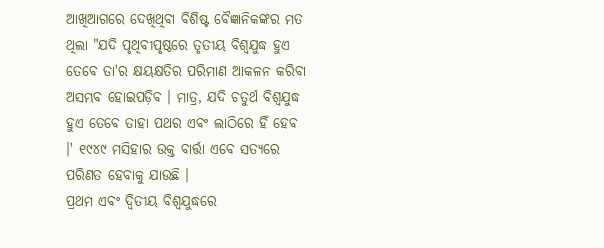ଆଖିଆଗରେ ଦେଖିଥିବା ବିଶିଷ୍ଟ ବୈଜ୍ଞାନିକଙ୍କର ମତ ଥିଲା "ଯଦି ପୃଥିବୀପୃଷ୍ଠରେ ତୃତୀୟ ବିଶ୍ୱଯୁଦ୍ଧ ହୁଏ ତେବେ ତା'ର କ୍ଷୟକ୍ଷତିର ପରିମାଣ ଆକଳନ କରିବା ଅସମ୍ଭବ ହୋଇପଡ଼ିବ । ମାତ୍ର, ଯଦି ଚତୁର୍ଥ ବିଶ୍ୱଯୁଦ୍ଧ ହୁଏ ତେବେ ତାହା ପଥର ଏବଂ ଲାଠିରେ ହିଁ ହେବ ।' ୧୯୪୯ ମସିହାର ଉକ୍ତ ବାର୍ତ୍ତା ଏବେ ସତ୍ୟରେ ପରିଣତ ହେବାକୁ ଯାଉଛି ।
ପ୍ରଥମ ଏବଂ ଦ୍ୱିତୀୟ ବିଶ୍ୱଯୁଦ୍ଧରେ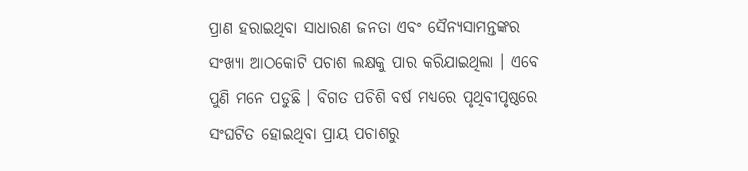ପ୍ରାଣ ହରାଇଥିବା ସାଧାରଣ ଜନତା ଏବଂ ସୈନ୍ୟସାମନ୍ତଙ୍କର ସଂଖ୍ୟା ଆଠକୋଟି ପଚାଶ ଲକ୍ଷକୁ ପାର କରିଯାଇଥିଲା । ଏବେ ପୁଣି ମନେ ପଡୁଛି । ବିଗତ ପଚିଶି ବର୍ଷ ମଧ୍ୟରେ ପୃଥିବୀପୃଷ୍ଠରେ ସଂଘଟିତ ହୋଇଥିବା ପ୍ରାୟ ପଚାଶରୁ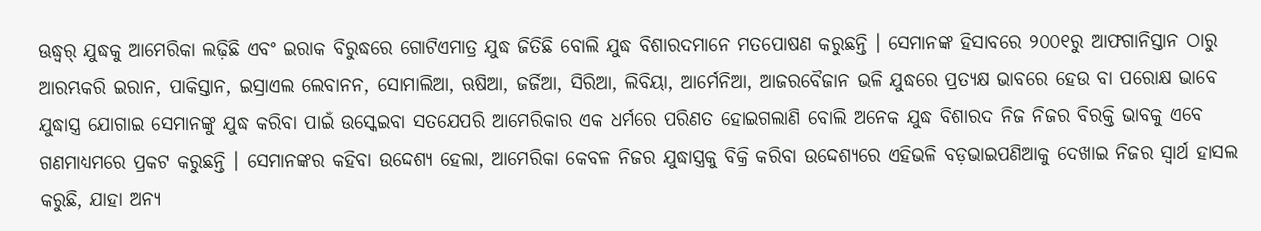ଊଦ୍ଧ୍ୱର୍ ଯୁଦ୍ଧକୁ ଆମେରିକା ଲଢ଼ିଛି ଏବଂ ଇରାକ ବିରୁଦ୍ଧରେ ଗୋଟିଏମାତ୍ର ଯୁଦ୍ଧ ଜିତିଛି ବୋଲି ଯୁଦ୍ଧ ବିଶାରଦମାନେ ମତପୋଷଣ କରୁଛନ୍ତି । ସେମାନଙ୍କ ହିସାବରେ ୨୦୦୧ରୁ ଆଫଗାନିସ୍ତାନ ଠାରୁ ଆରମ୍ଭକରି ଇରାନ, ପାକିସ୍ତାନ, ଇସ୍ରାଏଲ ଲେବାନନ, ସୋମାଲିଆ, ଋଷିଆ, ଜର୍ଜିଆ, ସିରିଆ, ଲିବିୟା, ଆର୍ମେନିଆ, ଆଜରବୈଜାନ ଭଳି ଯୁଦ୍ଧରେ ପ୍ରତ୍ୟକ୍ଷ ଭାବରେ ହେଉ ବା ପରୋକ୍ଷ ଭାବେ ଯୁଦ୍ଧାସ୍ତ୍ର ଯୋଗାଇ ସେମାନଙ୍କୁ ଯୁଦ୍ଧ କରିବା ପାଇଁ ଉସ୍କେଇବା ସତଯେପରି ଆମେରିକାର ଏକ ଧର୍ମରେ ପରିଣତ ହୋଇଗଲାଣି ବୋଲି ଅନେକ ଯୁଦ୍ଧ ବିଶାରଦ ନିଜ ନିଜର ବିରକ୍ତି ଭାବକୁ ଏବେ ଗଣମାଧ୍ୟମରେ ପ୍ରକଟ କରୁଛନ୍ତି । ସେମାନଙ୍କର କହିବା ଉଦ୍ଦେଶ୍ୟ ହେଲା, ଆମେରିକା କେବଳ ନିଜର ଯୁଦ୍ଧାସ୍ତ୍ରକୁ ବିକ୍ରି କରିବା ଉଦ୍ଦେଶ୍ୟରେ ଏହିଭଳି ବଡ଼ଭାଇପଣିଆକୁ ଦେଖାଇ ନିଜର ସ୍ୱାର୍ଥ ହାସଲ କରୁଛି, ଯାହା ଅନ୍ୟ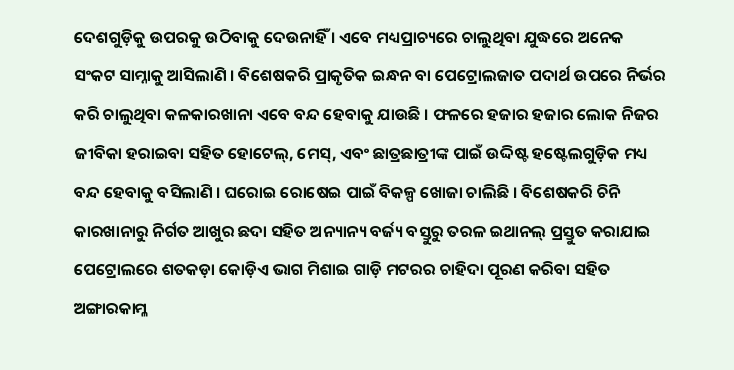ଦେଶଗୁଡ଼ିକୁ ଉପରକୁ ଉଠିବାକୁ ଦେଉନାହିଁ । ଏବେ ମଧ୍ୟପ୍ରାଚ୍ୟରେ ଚାଲୁଥିବା ଯୁଦ୍ଧରେ ଅନେକ ସଂକଟ ସାମ୍ନାକୁ ଆସିଲାଣି । ବିଶେଷକରି ପ୍ରାକୃତିକ ଇନ୍ଧନ ବା ପେଟ୍ରୋଲଜାତ ପଦାର୍ଥ ଉପରେ ନିର୍ଭର କରି ଚାଲୁଥିବା କଳକାରଖାନା ଏବେ ବନ୍ଦ ହେବାକୁ ଯାଉଛି । ଫଳରେ ହଜାର ହଜାର ଲୋକ ନିଜର ଜୀବିକା ହରାଇବା ସହିତ ହୋଟେଲ୍, ମେସ୍, ଏବଂ ଛାତ୍ରଛାତ୍ରୀଙ୍କ ପାଇଁ ଉଦ୍ଦିଷ୍ଟ ହଷ୍ଟେଲଗୁଡ଼ିକ ମଧ୍ୟ ବନ୍ଦ ହେବାକୁ ବସିଲାଣି । ଘରୋଇ ରୋଷେଇ ପାଇଁ ବିକଳ୍ପ ଖୋଜା ଚାଲିଛି । ବିଶେଷକରି ଚିନି କାରଖାନାରୁ ନିର୍ଗତ ଆଖୁର ଛଦା ସହିତ ଅନ୍ୟାନ୍ୟ ବର୍ଜ୍ୟ ବସ୍ତୁରୁ ତରଳ ଇଥାନଲ୍ ପ୍ରସ୍ତୁତ କରାଯାଇ ପେଟ୍ରୋଲରେ ଶତକଡ଼ା କୋଡ଼ିଏ ଭାଗ ମିଶାଇ ଗାଡ଼ି ମଟରର ଚାହିଦା ପୂରଣ କରିବା ସହିତ ଅଙ୍ଗାରକାମ୍ଳ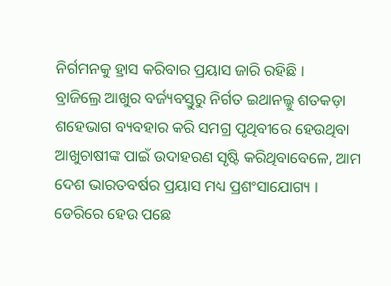ନିର୍ଗମନକୁ ହ୍ରାସ କରିବାର ପ୍ରୟାସ ଜାରି ରହିଛି ।
ବ୍ରାଜିଲ୍ରେ ଆଖୁର ବର୍ଜ୍ୟବସ୍ତୁରୁ ନିର୍ଗତ ଇଥାନଲ୍କୁ ଶତକଡ଼ା ଶହେଭାଗ ବ୍ୟବହାର କରି ସମଗ୍ର ପୃଥିବୀରେ ହେଉଥିବା ଆଖୁଚାଷୀଙ୍କ ପାଇଁ ଉଦାହରଣ ସୃଷ୍ଟି କରିଥିବାବେଳେ, ଆମ ଦେଶ ଭାରତବର୍ଷର ପ୍ରୟାସ ମଧ୍ୟ ପ୍ରଶଂସାଯୋଗ୍ୟ । ଡେରିରେ ହେଉ ପଛେ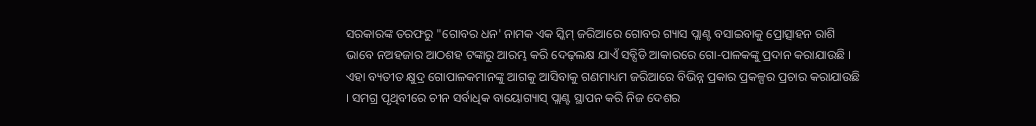ସରକାରଙ୍କ ତରଫରୁ "ଗୋବର ଧନ' ନାମକ ଏକ ସ୍କିମ୍ ଜରିଆରେ ଗୋବର ଗ୍ୟାସ ପ୍ଲାଣ୍ଟ ବସାଇବାକୁ ପ୍ରୋତ୍ସାହନ ରାଶି ଭାବେ ନଅହଜାର ଆଠଶହ ଟଙ୍କାରୁ ଆରମ୍ଭ କରି ଦେଢ଼ଲକ୍ଷ ଯାଏଁ ସବ୍ସିଡି ଆକାରରେ ଗୋ-ପାଳକଙ୍କୁ ପ୍ରଦାନ କରାଯାଉଛି । ଏହା ବ୍ୟତୀତ କ୍ଷୁଦ୍ର ଗୋପାଳକମାନଙ୍କୁ ଆଗକୁ ଆସିବାକୁ ଗଣମାଧ୍ୟମ ଜରିଆରେ ବିଭିନ୍ନ ପ୍ରକାର ପ୍ରକଳ୍ପର ପ୍ରଚାର କରାଯାଉଛି । ସମଗ୍ର ପୃଥିବୀରେ ଚୀନ ସର୍ବାଧିକ ବାୟୋଗ୍ୟାସ୍ ପ୍ଲାଣ୍ଟ ସ୍ଥାପନ କରି ନିଜ ଦେଶର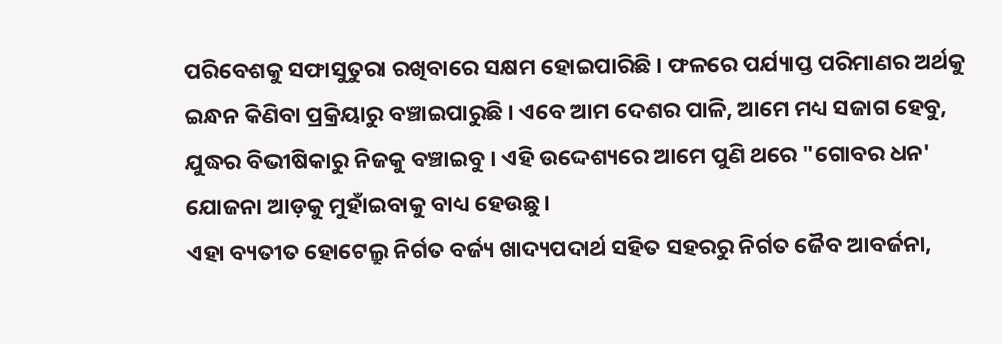ପରିବେଶକୁ ସଫାସୁତୁରା ରଖିବାରେ ସକ୍ଷମ ହୋଇପାରିଛି । ଫଳରେ ପର୍ଯ୍ୟାପ୍ତ ପରିମାଣର ଅର୍ଥକୁ ଇନ୍ଧନ କିଣିବା ପ୍ରକ୍ରିୟାରୁ ବଞ୍ଚାଇପାରୁଛି । ଏବେ ଆମ ଦେଶର ପାଳି, ଆମେ ମଧ୍ୟ ସଜାଗ ହେବୁ, ଯୁଦ୍ଧର ବିଭୀଷିକାରୁ ନିଜକୁ ବଞ୍ଚାଇବୁ । ଏହି ଉଦ୍ଦେଶ୍ୟରେ ଆମେ ପୁଣି ଥରେ "ଗୋବର ଧନ' ଯୋଜନା ଆଡ଼କୁ ମୁହାଁଇବାକୁ ବାଧ୍ୟ ହେଉଛୁ ।
ଏହା ବ୍ୟତୀତ ହୋଟେଲ୍ରୁ ନିର୍ଗତ ବର୍ଜ୍ୟ ଖାଦ୍ୟପଦାର୍ଥ ସହିତ ସହରରୁ ନିର୍ଗତ ଜୈବ ଆବର୍ଜନା,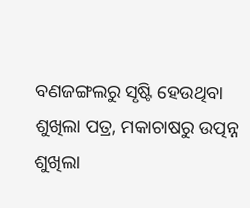ବଣଜଙ୍ଗଲରୁ ସୃଷ୍ଟି ହେଉଥିବା ଶୁଖିଲା ପତ୍ର, ମକାଚାଷରୁ ଉତ୍ପନ୍ନ ଶୁଖିଲା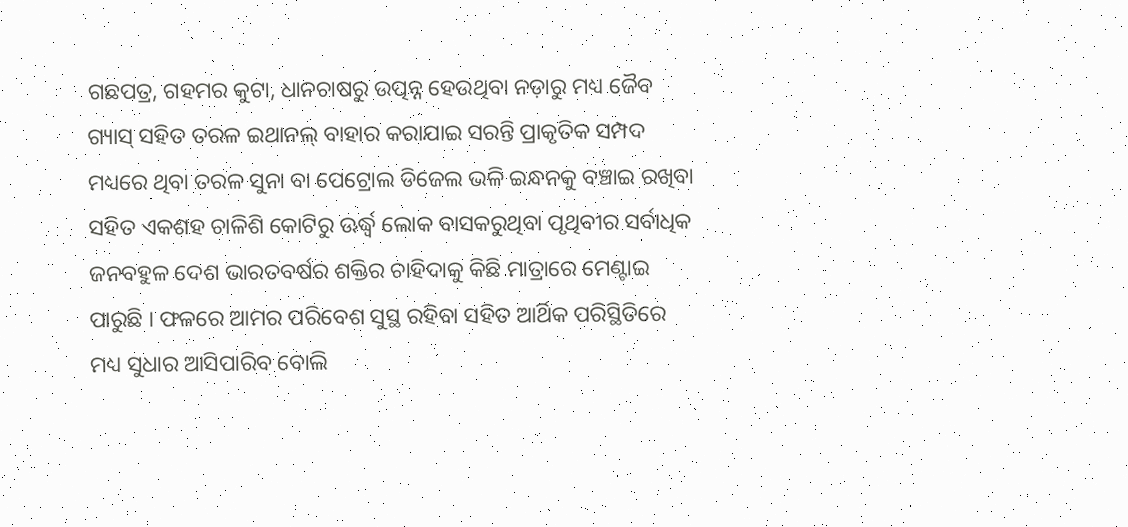ଗଛପତ୍ର, ଗହମର କୁଟା, ଧାନଚାଷରୁ ଉତ୍ପନ୍ନ ହେଉଥିବା ନଡ଼ାରୁ ମଧ୍ୟ ଜୈବ ଗ୍ୟାସ୍ ସହିତ ତରଳ ଇଥାନଲ୍ ବାହାର କରାଯାଇ ସରନ୍ତି ପ୍ରାକୃତିକ ସମ୍ପଦ ମଧ୍ୟରେ ଥିବା ତରଳ ସୁନା ବା ପେଟ୍ରୋଲ ଡିଜେଲ ଭଳି ଇନ୍ଧନକୁ ବଞ୍ଚାଇ ରଖିବା ସହିତ ଏକଶହ ଚାଳିଶି କୋଟିରୁ ଊର୍ଦ୍ଧ୍ୱ ଲୋକ ବାସକରୁଥିବା ପୃଥିବୀର ସର୍ବାଧିକ ଜନବହୁଳ ଦେଶ ଭାରତବର୍ଷର ଶକ୍ତିର ଚାହିଦାକୁ କିଛି ମାତ୍ରାରେ ମେଣ୍ଟାଇ ପାରୁଛି । ଫଳରେ ଆମର ପରିବେଶ ସୁସ୍ଥ ରହିବା ସହିତ ଆର୍ଥିକ ପରିସ୍ଥିତିରେ ମଧ୍ୟ ସୁଧାର ଆସିପାରିବ ବୋଲି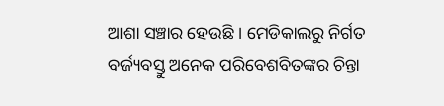ଆଶା ସଞ୍ଚାର ହେଉଛି । ମେଡିକାଲରୁ ନିର୍ଗତ ବର୍ଜ୍ୟବସ୍ତୁ ଅନେକ ପରିବେଶବିତଙ୍କର ଚିନ୍ତା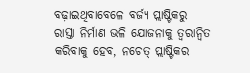ବଢ଼ାଇଥିବାବେଳେ ବର୍ଜ୍ୟ ପ୍ଲାଷ୍ଟିକରୁ ରାସ୍ତା ନିର୍ମାଣ ଭଳି ଯୋଜନାକୁ ତ୍ୱରାନ୍ୱିତ କରିବାକୁ ହେବ, ନଚେତ୍ ପ୍ଲାଷ୍ଟିକର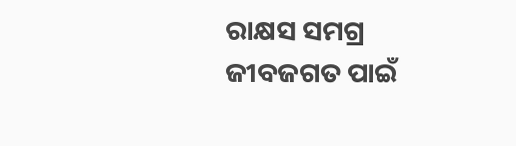ରାକ୍ଷସ ସମଗ୍ର ଜୀବଜଗତ ପାଇଁ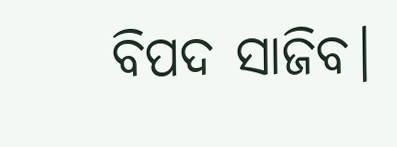ବିପଦ ସାଜିବ।